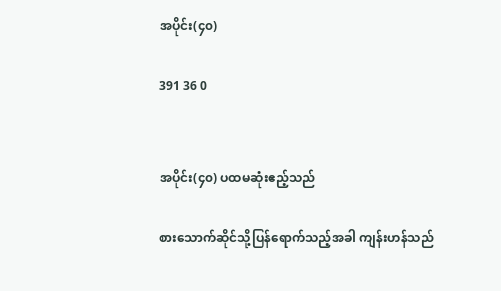အပိုင်း(၄၀)

391 36 0


အပိုင်း(၄၀) ပထမဆုံးဧည့်သည်

စားသောက်ဆိုင်သို့ပြန်ရောက်သည့်အခါ ကျန်းဟန်သည်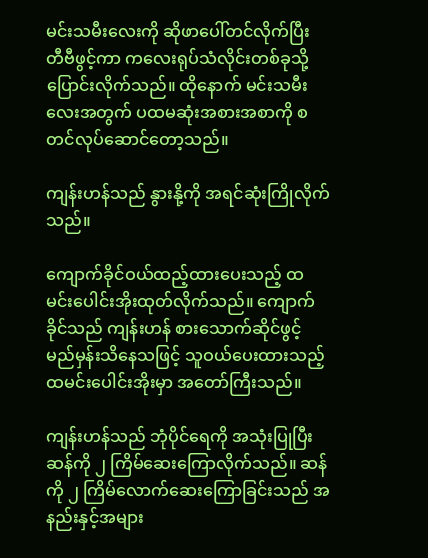မင်းသမီးလေးကို ဆိုဖာပေါ်တင်လိုက်ပြီး တီဗီဖွင့်ကာ ကလေးရုပ်သံလိုင်းတစ်ခုသို့ ပြောင်းလိုက်သည်။ ထိုနောက် မင်းသမီးလေးအတွက် ပထမဆုံးအစားအစာကို စတင်လုပ်ဆောင်တော့သည်။

ကျန်းဟန်သည် နွားနို့ကို အရင်ဆုံးကြိုလိုက်သည်။

ကျောက်ခိုင်ဝယ်ထည့်ထားပေးသည့် ထမင်းပေါင်းအိုးထုတ်လိုက်သည်။ ကျောက်ခိုင်သည် ကျန်းဟန် စားသောက်ဆိုင်ဖွင့်မည်မှန်းသိနေသဖြင့် သူဝယ်ပေးထားသည့် ထမင်းပေါင်းအိုးမှာ အတော်ကြီးသည်။

ကျန်းဟန်သည် ဘုံပိုင်ရေကို အသုံးပြုပြီး ဆန်ကို ၂ ကြိမ်ဆေးကြောလိုက်သည်။ ဆန်ကို ၂ ကြိမ်လောက်ဆေးကြောခြင်းသည် အနည်းနှင့်အများ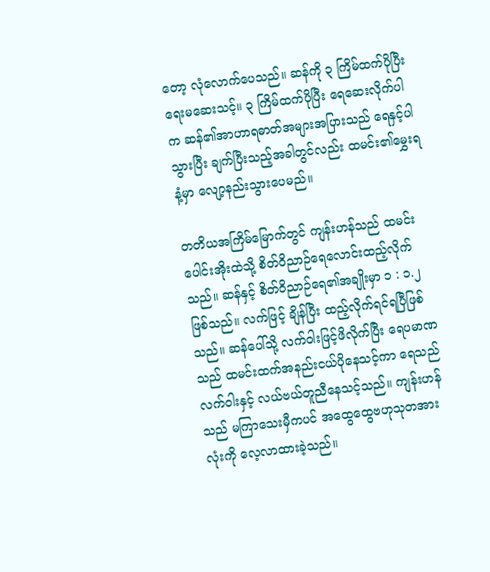တော့ လုံလောက်ပေသည်။ ဆန်ကို ၃ ကြိမ်ထက်ပိုပြီး ရေးမဆေးသင့်။ ၃ ကြိမ်ထက်ပိုပြီး ရေဆေးလိုက်ပါက ဆန်၏အာဟာရဓာတ်အများအပြားသည် ရေနှင့်ပါသွားပြီး ချက်ပြီးသည့်အခါတွင်လည်း ထမင်း၏မွှေးရနံ့မှာ လျော့နည်းသွားပေမည်။

တတိယအကြိမ်မြောက်တွင် ကျန်းဟန်သည် ထမင်းပေါင်းအိုးထဲသို့ စိတ်ဝိညာဉ်ရေလောင်းထည့်လိုက်သည်။ ဆန်နှင့် စိတ်ဝိညာဉ်ရေ၏အချိုးမှာ ၁ : ၁.၂ ဖြစ်သည်။ လက်ဖြင့် ချိန်ပြီး ထည့်လိုက်ရင်ရပြီဖြစ်သည်။ ဆန်ပေါ်သို့ လက်ဝါးဖြင့်ဖိလိုက်ပြီး ရေပမာဏသည် ထမင်းထက်အနည်းငယ်ပိုနေသင့်ကာ ရေသည် လက်ဝါးနှင့် လယ်ဗယ်တူညီနေသင့်သည်။ ကျန်းဟန်သည် မကြာသေးမှီကပင် အထွေထွေဗဟုသုတအားလုံးကို လေ့လာထားခဲ့သည်။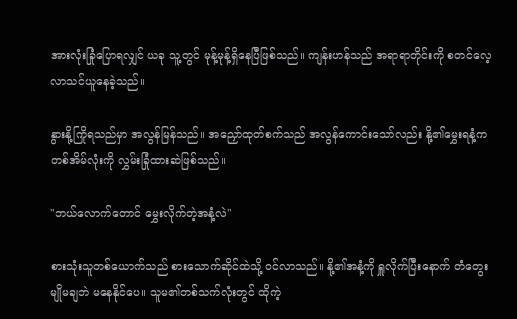အားလုံးခြုံပြောရလျှင် ယခု သူ့တွင် မုန့်မုန့်ရှိနေပြီဖြစ်သည်။ ကျန်းဟန်သည် အရာရာတိုင်းကို စတင်လေ့လာသင်ယူနေခဲ့သည်။

နွားနို့ကြိုရသည်မှာ အလွန်မြန်သည်။ အညှော်ထုတ်စက်သည် အလွန်ကောင်းသော်လည်း နို့၏မွှေးရနံ့က တစ်အိမ်လုံးကို လွှမ်းခြုံထားဆဲဖြစ်သည်။

"ဘယ်လောက်တောင် မွှေးလိုက်တဲ့အနံ့လဲ"

စားသုံးသူတစ်ယောက်သည် စားသောက်ဆိုင်ထဲသို့ ဝင်လာသည်။ နို့၏အနံ့ကို ရှူလိုက်ပြီးနောက် တံတွေးမျိုမချဘဲ မနေနိုင်ပေ။ သူမ၏တစ်သက်လုံးတွင် ထိုကဲ့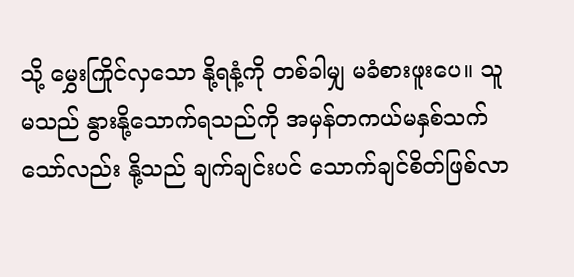သို့ မွှေးကြိုင်လှသော နို့ရနံ့ကို တစ်ခါမျှ မခံစားဖူးပေ။ သူမသည် နွားနို့သောက်ရသည်ကို အမှန်တကယ်မနှစ်သက်သော်လည်း နို့သည် ချက်ချင်းပင် သောက်ချင်စိတ်ဖြစ်လာ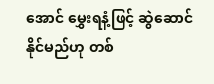အောင် မွှေးရနံ့ဖြင့် ဆွဲဆောင်နိုင်မည်ဟု တစ်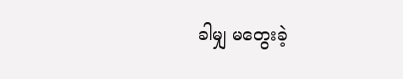ခါမျှ မတွေးခဲ့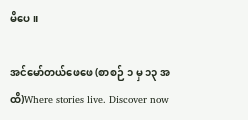မိပေ။

အင်မော်တယ်ဖေဖေ (စာစဉ် ၁ မှ ၁၃ အထိ)Where stories live. Discover now